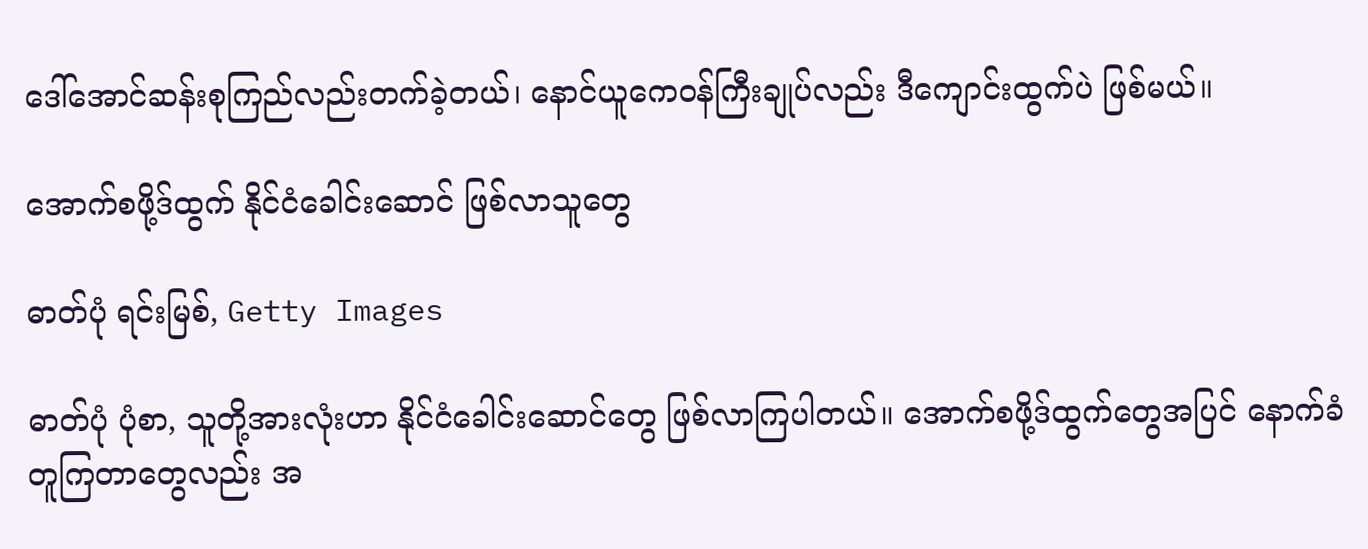ဒေါ်အောင်ဆန်းစုကြည်လည်းတက်ခဲ့တယ်၊ နောင်ယူကေဝန်ကြီးချုပ်လည်း ဒီကျောင်းထွက်ပဲ ဖြစ်မယ်။

အောက်စဖို့ဒ်ထွက် နိုင်ငံခေါင်းဆောင် ဖြစ်လာသူတွေ

ဓာတ်ပုံ ရင်းမြစ်, Getty Images

ဓာတ်ပုံ ပုံစာ, သူတို့အားလုံးဟာ နိုင်ငံခေါင်းဆောင်တွေ ဖြစ်လာကြပါတယ်။ အောက်စဖို့ဒ်ထွက်တွေအပြင် နောက်ခံ တူကြတာတွေလည်း အ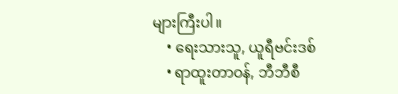များကြီးပါ။
    • ရေးသားသူ, ယူရီဗင်းဒစ်
    • ရာထူးတာဝန်, ဘီဘီစီ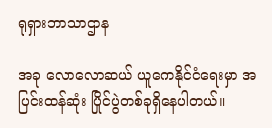ရုရှားဘာသာဌာန

အခု လောလောဆယ် ယူကေနိုင်ငံရေးမှာ အပြင်းထန်ဆုံး ပြိုင်ပွဲတစ်ခုရှိနေပါတယ်။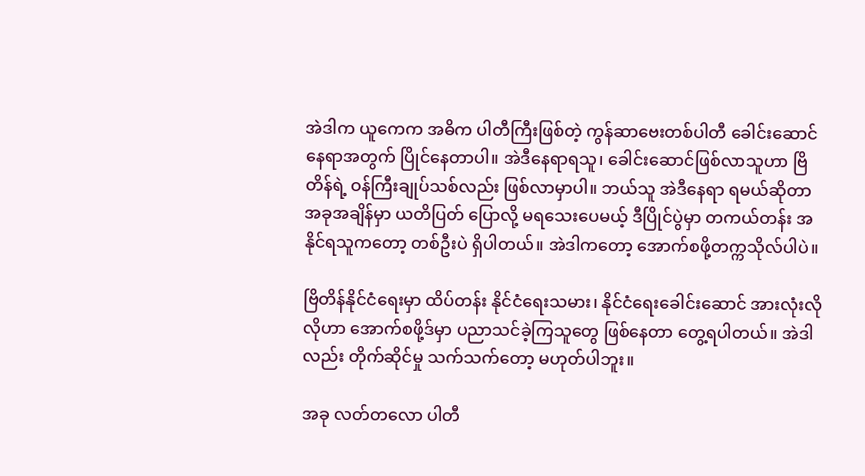အဲဒါက ယူကေက အဓိက ပါတီကြီးဖြစ်တဲ့ ကွန်ဆာဗေးတစ်ပါတီ ခေါင်းဆောင်နေရာအတွက် ပြိုင်နေတာပါ။ အဲဒီနေရာရသူ၊ ခေါင်းဆောင်ဖြစ်လာသူဟာ ဗြိတိန်ရဲ့ ဝန်ကြီးချုပ်သစ်လည်း ဖြစ်လာမှာပါ။ ဘယ်သူ အဲဒီနေရာ ရမယ်ဆိုတာ အခုအချိန်မှာ ယတိပြတ် ပြောလို့ မရသေးပေမယ့် ဒီပြိုင်ပွဲမှာ တကယ်တန်း အနိုင်ရသူကတော့ တစ်ဦးပဲ ရှိပါတယ်။ အဲဒါကတော့ အောက်စဖို့တက္ကသိုလ်ပါပဲ။

ဗြိတိန်နိုင်ငံရေးမှာ ထိပ်တန်း နိုင်ငံရေးသမား၊ နိုင်ငံရေးခေါင်းဆောင် အားလုံးလိုလိုဟာ အောက်စဖို့ဒ်မှာ ပညာသင်ခဲ့ကြသူတွေ ဖြစ်နေတာ တွေ့ရပါတယ်။ အဲဒါလည်း တိုက်ဆိုင်မှု သက်သက်တော့ မဟုတ်ပါဘူး။

အခု လတ်တလော ပါတီ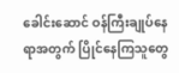ခေါင်းဆောင် ဝန်ကြီးချုပ်နေရာအတွက် ပြိုင်နေကြသူတွေ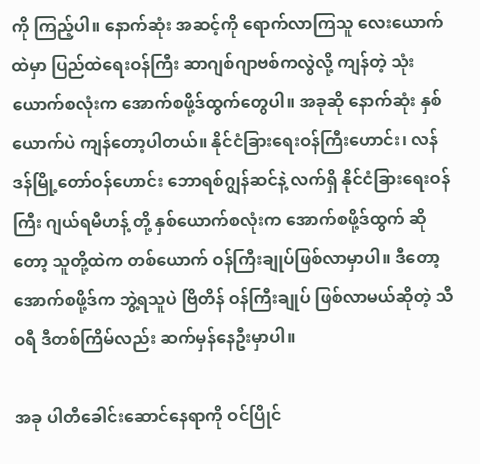ကို ကြည့်ပါ။ နောက်ဆုံး အဆင့်ကို ရောက်လာကြသူ လေးယောက်ထဲမှာ ပြည်ထဲရေးဝန်ကြီး ဆာဂျစ်ဂျာဗစ်ကလွဲလို့ ကျန်တဲ့ သုံးယောက်စလုံးက အောက်စဖို့ဒ်ထွက်တွေပါ။ အခုဆို နောက်ဆုံး နှစ်ယောက်ပဲ ကျန်တော့ပါတယ်။ နိုင်ငံခြားရေးဝန်ကြီးဟောင်း၊ လန်ဒန်မြို့တော်ဝန်ဟောင်း ဘောရစ်ဂျွန်ဆင်နဲ့ လက်ရှိ နိုင်ငံခြားရေးဝန်ကြီး ဂျယ်ရမီဟန့် တို့ နှစ်ယောက်စလုံးက အောက်စဖို့ဒ်ထွက် ဆိုတော့ သူတို့ထဲက တစ်ယောက် ဝန်ကြီးချုပ်ဖြစ်လာမှာပါ။ ဒီတော့ အောက်စဖို့ဒ်က ဘွဲ့ရသူပဲ ဗြိတိန် ဝန်ကြီးချုပ် ဖြစ်လာမယ်ဆိုတဲ့ သီဝရီ ဒီတစ်ကြိမ်လည်း ဆက်မှန်နေဦးမှာပါ။

အခု ပါတီခေါင်းဆောင်နေရာကို ဝင်ပြိုင်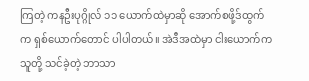ကြတဲ့ ကနဦးပုဂ္ဂိုလ် ၁၁ ယောက်ထဲမှာဆို အောက်စဖို့ဒ်ထွက်က ရှစ်ယောက်တောင် ပါပါတယ်။ အဲဒီအထဲမှာ ငါးယောက်က သူတို့ သင်ခဲ့တဲ့ ဘာသာ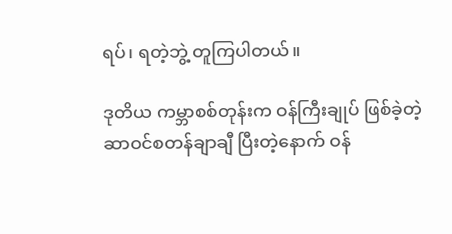ရပ်၊ ရတဲ့ဘွဲ့ တူကြပါတယ်။

ဒုတိယ ကမ္ဘာစစ်တုန်းက ဝန်ကြီးချုပ် ဖြစ်ခဲ့တဲ့ ဆာဝင်စတန်ချာချီ ပြီးတဲ့နောက် ဝန်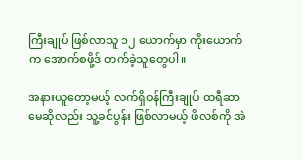ကြီးချုပ် ဖြစ်လာသူ ၁၂ ယောက်မှာ ကိုးယောက်က အောက်စဖို့ဒ် တက်ခဲ့သူတွေပါ။

အနားယူတော့မယ့် လက်ရှိဝန်ကြီးချုပ် ထရီဆာမေဆိုလည်း သူ့ခင်ပွန်း ဖြစ်လာမယ့် ဖိလစ်ကို အဲ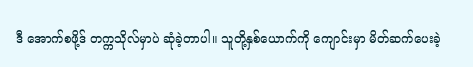ဒီ အောက်စဖို့ဒ် တက္ကသိုလ်မှာပဲ ဆုံခဲ့တာပါ။ သူတို့နှစ်ယောက်ကို ကျောင်းမှာ မိတ်ဆက်ပေးခဲ့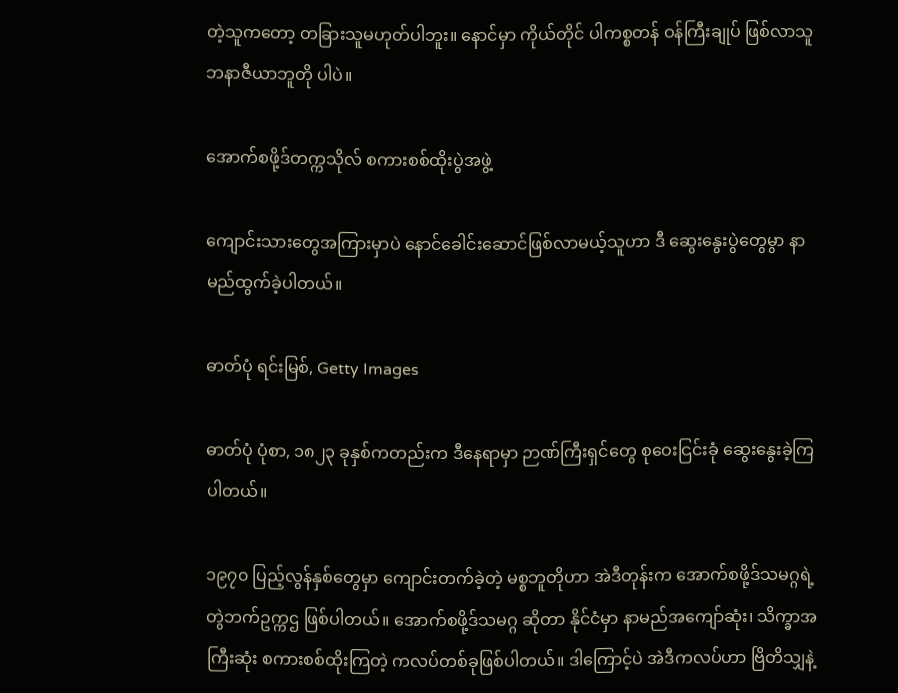တဲ့သူကတော့ တခြားသူမဟုတ်ပါဘူး။ နောင်မှာ ကိုယ်တိုင် ပါကစ္စတန် ဝန်ကြီးချုပ် ဖြစ်လာသူ ဘနာဇီယာဘူတို ပါပဲ။

အောက်စဖို့ဒ်တက္ကသိုလ် စကားစစ်ထိုးပွဲအဖွဲ့

ကျောင်းသားတွေအကြားမှာပဲ နောင်ခေါင်းဆောင်ဖြစ်လာမယ့်သူဟာ ဒီ ဆွေးနွေးပွဲတွေမွာ နာမည်ထွက်ခဲ့ပါတယ်။

ဓာတ်ပုံ ရင်းမြစ်, Getty Images

ဓာတ်ပုံ ပုံစာ, ၁၈၂၃ ခုနှစ်ကတည်းက ဒီနေရာမှာ ဉာဏ်ကြီးရှင်တွေ စုဝေးငြင်းခုံ ဆွေးနွေးခဲ့ကြပါတယ်။

၁၉၇၀ ပြည့်လွန်နှစ်တွေမှာ ကျောင်းတက်ခဲ့တဲ့ မစ္စဘူတိုဟာ အဲဒီတုန်းက အောက်စဖို့ဒ်သမဂ္ဂရဲ့ တွဲဘက်ဥက္ကဌ ဖြစ်ပါတယ်။ အောက်စဖို့ဒ်သမဂ္ဂ ဆိုတာ နိုင်ငံမှာ နာမည်အကျော်ဆုံး၊ သိက္ခာအကြီးဆုံး စကားစစ်ထိုးကြတဲ့ ကလပ်တစ်ခုဖြစ်ပါတယ်။ ဒါကြောင့်ပဲ အဲဒီကလပ်ဟာ ဗြိတိသျှနဲ့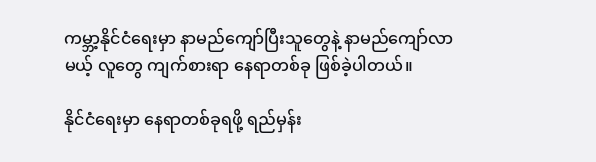ကမ္ဘာ့နိုင်ငံရေးမှာ နာမည်ကျော်ပြီးသူတွေနဲ့ နာမည်ကျော်လာမယ့် လူတွေ ကျက်စားရာ နေရာတစ်ခု ဖြစ်ခဲ့ပါတယ်။

နိုင်ငံရေးမှာ နေရာတစ်ခုရဖို့ ရည်မှန်း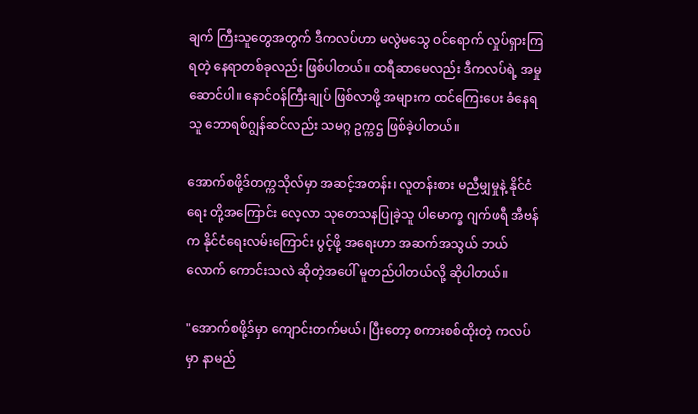ချက် ကြီးသူတွေအတွက် ဒီကလပ်ဟာ မလွဲမသွေ ဝင်ရောက် လှုပ်ရှားကြရတဲ့ နေရာတစ်ခုလည်း ဖြစ်ပါတယ်။ ထရီဆာမေလည်း ဒီကလပ်ရဲ့ အမှုဆောင်ပါ။ နောင်ဝန်ကြီးချုပ် ဖြစ်လာဖို့ အများက ထင်ကြေးပေး ခံနေရသူ ဘောရစ်ဂျွန်ဆင်လည်း သမဂ္ဂ ဥက္ကဌ ဖြစ်ခဲ့ပါတယ်။

အောက်စဖို့ဒ်တက္ကသိုလ်မှာ အဆင့်အတန်း၊ လူတန်းစား မညီမျှမှုနဲ့ နိုင်ငံရေး တို့အကြောင်း လေ့လာ သုတေသနပြုခဲ့သူ ပါမောက္ခ ဂျက်ဖရီ အီဗန်က နိုင်ငံရေးလမ်းကြောင်း ပွင့်ဖို့ အရေးဟာ အဆက်အသွယ် ဘယ်လောက် ကောင်းသလဲ ဆိုတဲ့အပေါ် မူတည်ပါတယ်လို့ ဆိုပါတယ်။

"အောက်စဖို့ဒ်မှာ ကျောင်းတက်မယ်၊ ပြီးတော့ စကားစစ်ထိုးတဲ့ ကလပ်မှာ နာမည်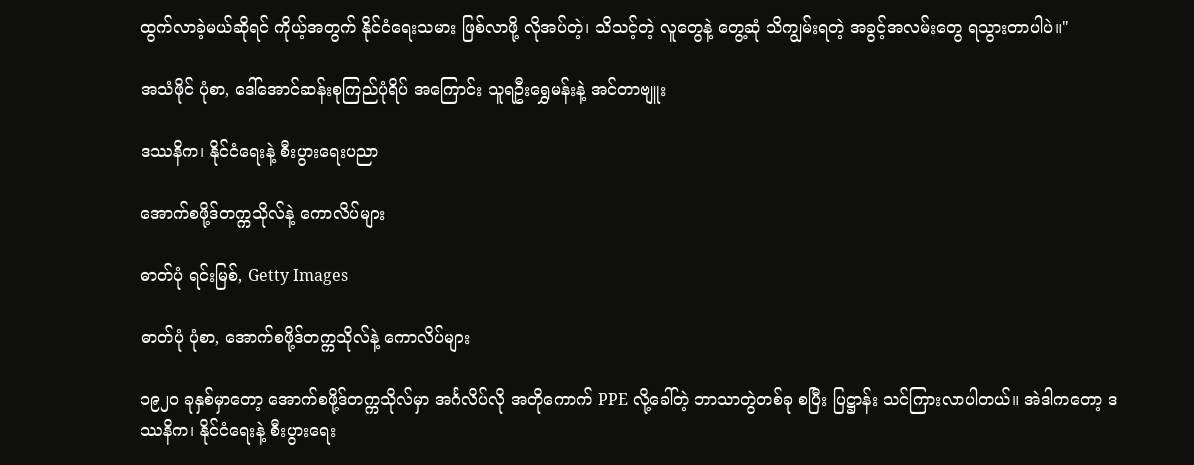ထွက်လာခဲ့မယ်ဆိုရင် ကိုယ့်အတွက် နိုင်ငံရေးသမား ဖြစ်လာဖို့ လိုအပ်တဲ့၊ သိသင့်တဲ့ လူတွေနဲ့ တွေ့ဆုံ သိကျွမ်းရတဲ့ အခွင့်အလမ်းတွေ ရသွားတာပါပဲ။"

အသံဖိုင် ပုံစာ, ဒေါ်အောင်ဆန်းစုကြည်ပုံရိပ် အကြောင်း သူရဦးရွှေမန်းနဲ့ အင်တာဗျူး

ဒဿနိက၊ နိုင်ငံရေးနဲ့ စီးပွားရေးပညာ

အောက်စဖို့ဒ်တက္ကသိုလ်နဲ့ ကောလိပ်များ

ဓာတ်ပုံ ရင်းမြစ်, Getty Images

ဓာတ်ပုံ ပုံစာ, အောက်စဖို့ဒ်တက္ကသိုလ်နဲ့ ကောလိပ်များ

၁၉၂၀ ခုနှစ်မှာတော့ အောက်စဖို့ဒ်တက္ကသိုလ်မှာ အင်္ဂလိပ်လို အတိုကောက် PPE လို့ခေါ်တဲ့ ဘာသာတွဲတစ်ခု စပြီး ပြဋ္ဌာန်း သင်ကြားလာပါတယ်။ အဲဒါကတော့ ဒဿနိက၊ နိုင်ငံရေးနဲ့ စီးပွားရေး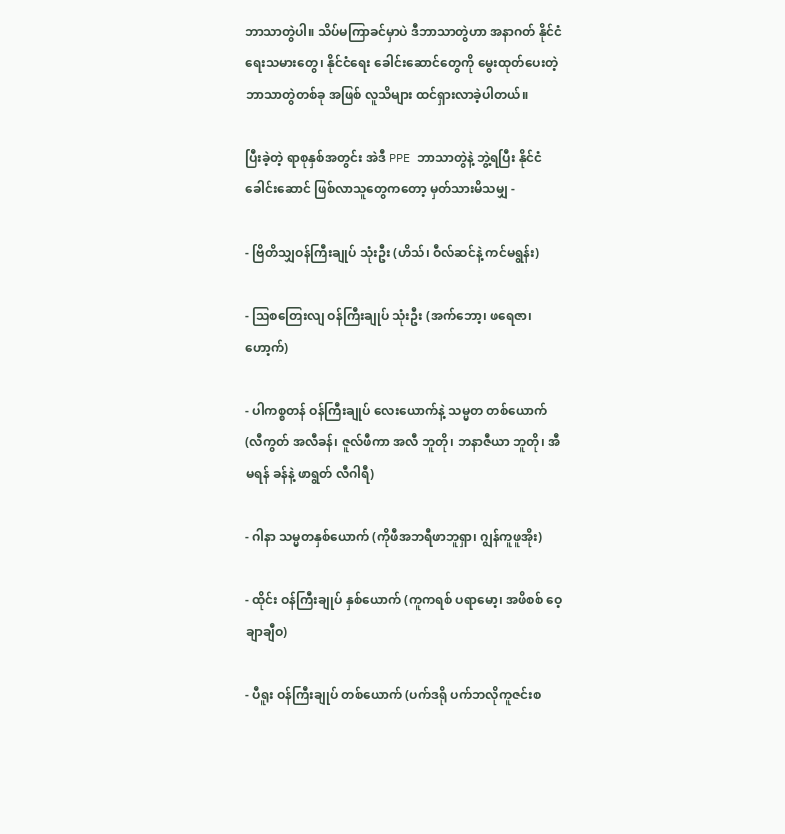ဘာသာတွဲပါ။ သိပ်မကြာခင်မှာပဲ ဒီဘာသာတွဲဟာ အနာဂတ် နိုင်ငံရေးသမားတွေ၊ နိုင်ငံရေး ခေါင်းဆောင်တွေကို မွေးထုတ်ပေးတဲ့ ဘာသာတွဲတစ်ခု အဖြစ် လူသိများ ထင်ရှားလာခဲ့ပါတယ်။

ပြီးခဲ့တဲ့ ရာစုနှစ်အတွင်း အဲဒီ PPE ဘာသာတွဲနဲ့ ဘွဲ့ရပြီး နိုင်ငံခေါင်းဆောင် ဖြစ်လာသူတွေကတော့ မှတ်သားမိသမျှ -

- ဗြိတိသျှဝန်ကြီးချုပ် သုံးဦး (ဟိသ်၊ ဝီလ်ဆင်နဲ့ ကင်မရွန်း)

- သြစတြေးလျ ဝန်ကြီးချုပ် သုံးဦး (အက်ဘော့၊ ဖရေဇာ၊ ဟော့က်)

- ပါကစ္စတန် ဝန်ကြီးချုပ် လေးယောက်နဲ့ သမ္မတ တစ်ယောက် (လီကွတ် အလီခန်၊ ဇူလ်ဖီကာ အလီ ဘူတို၊ ဘနာဇီယာ ဘူတို၊ အီမရန် ခန်နဲ့ ဖာရွတ် လီဂါရီ)

- ဂါနာ သမ္မတနှစ်ယောက် (ကိုဖီအဘရီဖာဘူရှာ၊ ဂျွန်ကူဖူအိုး)

- ထိုင်း ဝန်ကြီးချုပ် နှစ်ယောက် (ကူကရစ် ပရာမော့၊ အဖိစစ် ဝေ့ချာချီဝ)

- ပီရူး ဝန်ကြီးချုပ် တစ်ယောက် (ပက်ဒရို ပက်ဘလိုကူဇင်းစ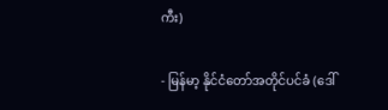ကီး)

- မြန်မာ့ နိုင်ငံတော်အတိုင်ပင်ခံ (ဒေါ်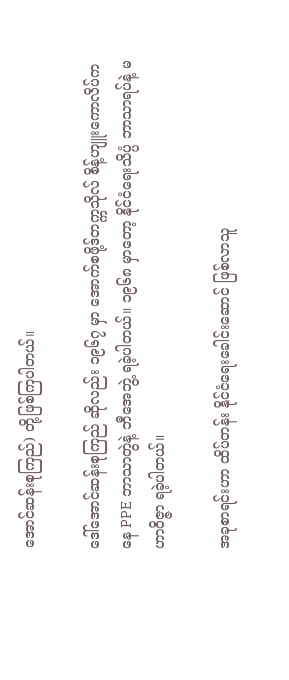အောင်ဆန်းစုကြည်) တို့ဖြစ်ကြပါတယ်။

ဒေါ်အောင်ဆန်းစုကြည် ဆိုလည်း ၁၉၆၇ မှာ အောက်စဖို့ဒ်တက္ကသိုလ် စိန့်ဟျူးကောလိပ်ကနေ PPE ဘာသာတွဲနဲ့ ဘီအေဘွဲ့ ရခဲ့ပါတယ်။ ၁၉၆၈ မှာတော့ နိုင်ငံရေးသိပ္ပံ ဘာသာရပ်နဲ့ မဟာဝိဇ္ဇာ ရခဲ့ပါတယ်။

အခုစာရင်းဟာ ထိပ်တန်း နိုင်ငံရေးခေါင်းဆောင် ဖြစ်လာသူ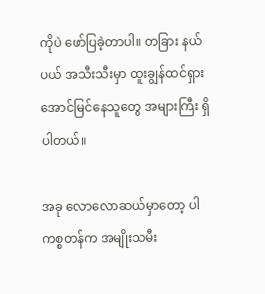ကိုပဲ ဖော်ပြခဲ့တာပါ။ တခြား နယ်ပယ် အသီးသီးမှာ ထူးချွန်ထင်ရှား အောင်မြင်နေသူတွေ အများကြီး ရှိပါတယ်။

အခု လောလောဆယ်မှာတော့ ပါကစ္စတန်က အမျိုးသမီး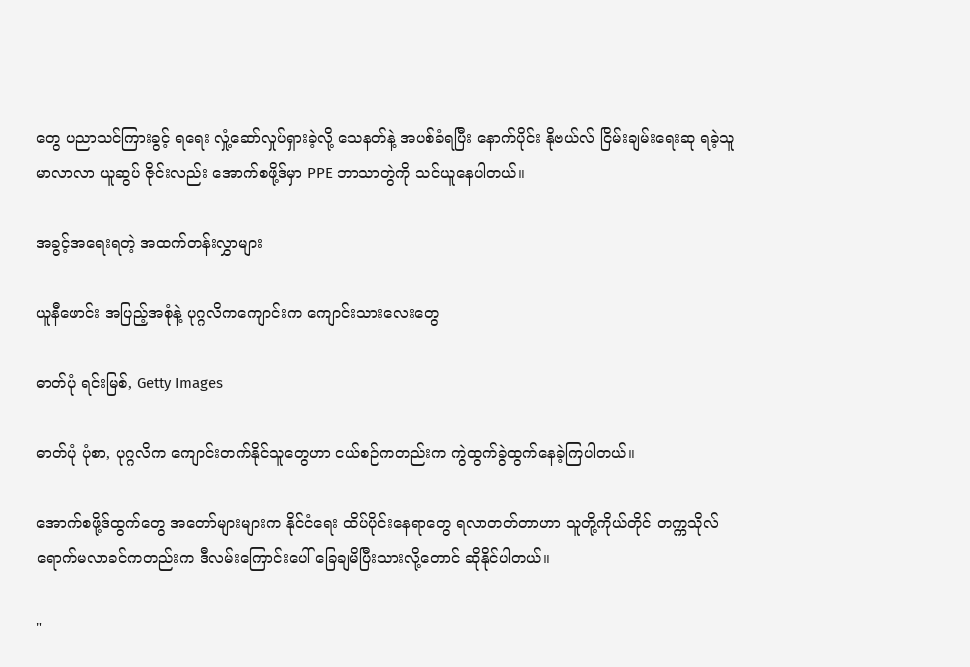တွေ ပညာသင်ကြားခွင့် ရရေး လှုံ့ဆော်လှုပ်ရှားခဲ့လို့ သေနတ်နဲ့ အပစ်ခံရပြီး နောက်ပိုင်း နိုဗယ်လ် ငြိမ်းချမ်းရေးဆု ရခဲ့သူ မာလာလာ ယူဆွပ် ဇိုင်းလည်း အောက်စဖို့ဒ်မှာ PPE ဘာသာတွဲကို သင်ယူနေပါတယ်။

အခွင့်အရေးရတဲ့ အထက်တန်းလွှာများ

ယူနီဖောင်း အပြည့်အစုံနဲ့ ပုဂ္ဂလိကကျောင်းက ကျောင်းသားလေးတွေ

ဓာတ်ပုံ ရင်းမြစ်, Getty Images

ဓာတ်ပုံ ပုံစာ, ပုဂ္ဂလိက ကျောင်းတက်နိုင်သူတွေဟာ ငယ်စဉ်ကတည်းက ကွဲထွက်ခွဲထွက်နေခဲ့ကြပါတယ်။

အောက်စဖို့ဒ်ထွက်တွေ အတော်များများက နိုင်ငံရေး ထိပ်ပိုင်းနေရာတွေ ရလာတတ်တာဟာ သူတို့ကိုယ်တိုင် တက္ကသိုလ် ရောက်မလာခင်ကတည်းက ဒီလမ်းကြောင်းပေါ် ခြေချမိပြီးသားလို့တောင် ဆိုနိုင်ပါတယ်။

"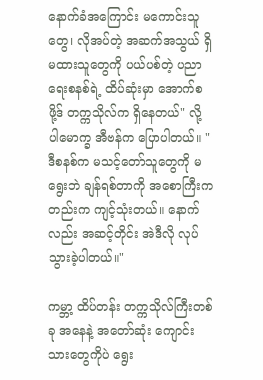နောက်ခံအကြောင်း မကောင်းသူတွေ၊ လိုအပ်တဲ့ အဆက်အသွယ် ရှိမထားသူတွေကို ပယ်ပစ်တဲ့ ပညာရေးစနစ်ရဲ့ ထိပ်ဆုံးမှာ အောက်စဖို့ဒ် တက္ကသိုလ်က ရှိနေတယ်" လို့ ပါမောက္ခ အီဗန်က ပြောပါတယ်။ "ဒီစနစ်က မသင့်တော်သူတွေကို မရွေးဘဲ ချန်ရစ်တာကို အစောကြီးကတည်းက ကျင့်သုံးတယ်။ နောက်လည်း အဆင့်တိုင်း အဲဒီလို လုပ်သွားခဲ့ပါတယ်။"

ကမ္ဘာ့ ထိပ်တန်း တက္ကသိုလ်ကြီးတစ်ခု အနေနဲ့ အတော်ဆုံး ကျောင်းသားတွေကိုပဲ ရွေး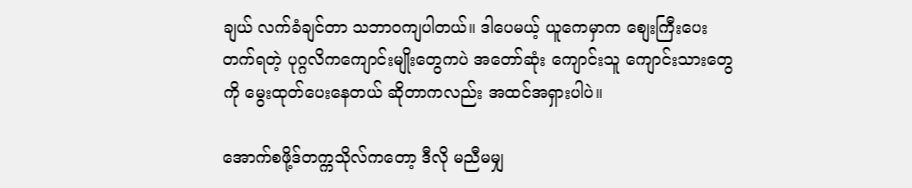ချယ် လက်ခံချင်တာ သဘာဝကျပါတယ်။ ဒါပေမယ့် ယူကေမှာက စျေးကြီးပေး တက်ရတဲ့ ပုဂ္ဂလိကကျောင်းမျိုးတွေကပဲ အတော်ဆုံး ကျောင်းသူ ကျောင်းသားတွေကို မွေးထုတ်ပေးနေတယ် ဆိုတာကလည်း အထင်အရှားပါပဲ။

အောက်စဖို့ဒ်တက္ကသိုလ်ကတော့ ဒီလို မညီမမျှ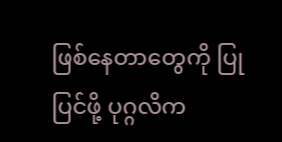ဖြစ်နေတာတွေကို ပြုပြင်ဖို့ ပုဂ္ဂလိက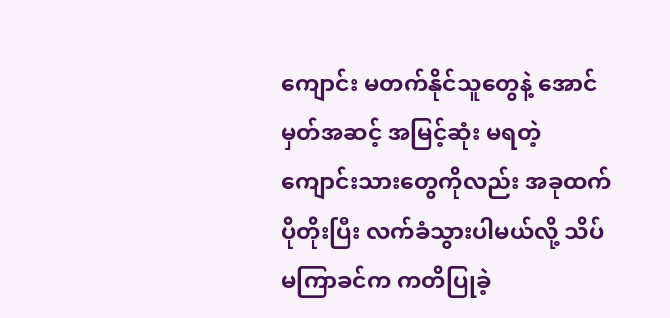ကျောင်း မတက်နိုင်သူတွေနဲ့ အောင်မှတ်အဆင့် အမြင့်ဆုံး မရတဲ့ ကျောင်းသားတွေကိုလည်း အခုထက် ပိုတိုးပြီး လက်ခံသွားပါမယ်လို့ သိပ်မကြာခင်က ကတိပြုခဲ့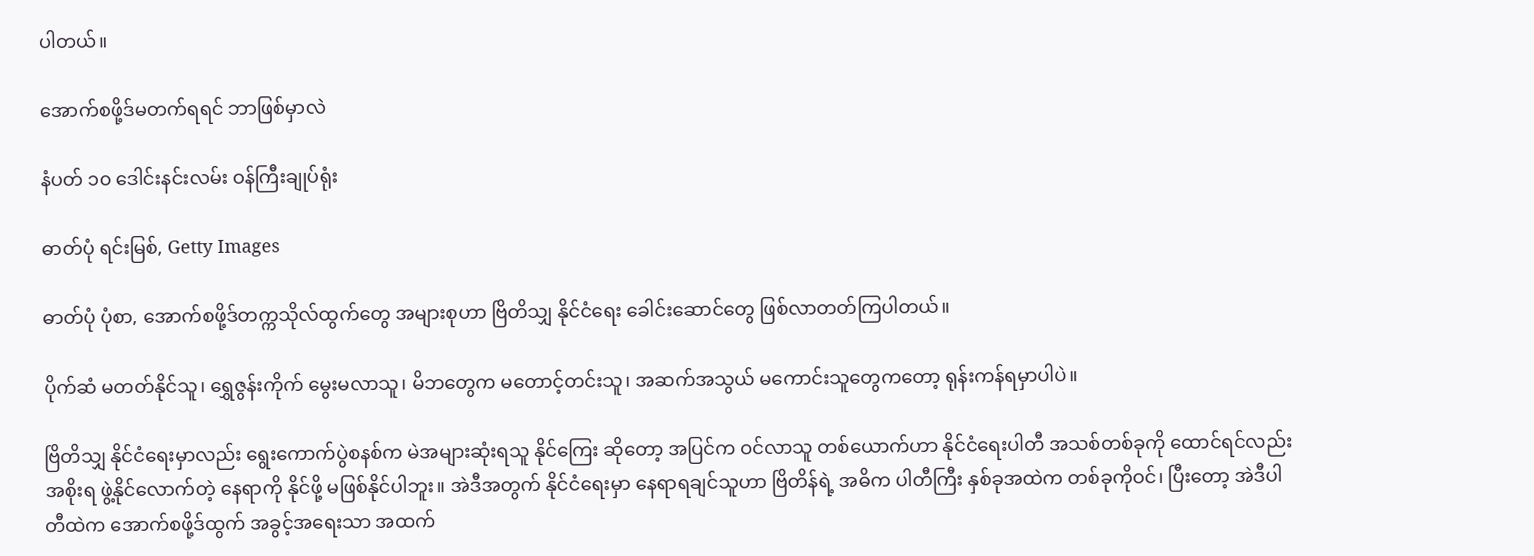ပါတယ်။

အောက်စဖို့ဒ်မတက်ရရင် ဘာဖြစ်မှာလဲ

နံပတ် ၁၀ ဒေါင်းနင်းလမ်း ဝန်ကြီးချုပ်ရုံး

ဓာတ်ပုံ ရင်းမြစ်, Getty Images

ဓာတ်ပုံ ပုံစာ, အောက်စဖို့ဒ်တက္ကသိုလ်ထွက်တွေ အများစုဟာ ဗြိတိသျှ နိုင်ငံရေး ခေါင်းဆောင်တွေ ဖြစ်လာတတ်ကြပါတယ်။

ပိုက်ဆံ မတတ်နိုင်သူ၊ ရွှေဇွန်းကိုက် မွေးမလာသူ၊ မိဘတွေက မတောင့်တင်းသူ၊ အဆက်အသွယ် မကောင်းသူတွေကတော့ ရုန်းကန်ရမှာပါပဲ။

ဗြိတိသျှ နိုင်ငံရေးမှာလည်း ရွေးကောက်ပွဲစနစ်က မဲအများဆုံးရသူ နိုင်ကြေး ဆိုတော့ အပြင်က ဝင်လာသူ တစ်ယောက်ဟာ နိုင်ငံရေးပါတီ အသစ်တစ်ခုကို ထောင်ရင်လည်း အစိုးရ ဖွဲ့နိုင်လောက်တဲ့ နေရာကို နိုင်ဖို့ မဖြစ်နိုင်ပါဘူး။ အဲဒီအတွက် နိုင်ငံရေးမှာ နေရာရချင်သူဟာ ဗြိတိန်ရဲ့ အဓိက ပါတီကြီး နှစ်ခုအထဲက တစ်ခုကိုဝင်၊ ပြီးတော့ အဲဒီပါတီထဲက အောက်စဖို့ဒ်ထွက် အခွင့်အရေးသာ အထက်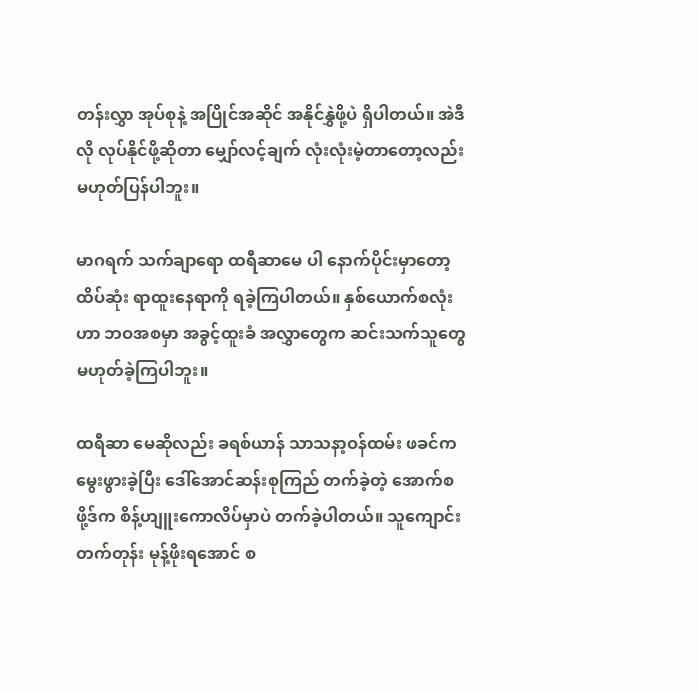တန်းလွှာ အုပ်စုနဲ့ အပြိုင်အဆိုင် အနိုင်နွှဲဖို့ပဲ ရှိပါတယ်။ အဲဒီလို လုပ်နိုင်ဖို့ဆိုတာ မျှော်လင့်ချက် လုံးလုံးမဲ့တာတော့လည်း မဟုတ်ပြန်ပါဘူး။

မာဂရက် သက်ချာရော ထရီဆာမေ ပါ နောက်ပိုင်းမှာတော့ ထိပ်ဆုံး ရာထူးနေရာကို ရခဲ့ကြပါတယ်။ နှစ်ယောက်စလုံးဟာ ဘဝအစမှာ အခွင့်ထူးခံ အလွှာတွေက ဆင်းသက်သူတွေ မဟုတ်ခဲ့ကြပါဘူး။

ထရီဆာ မေဆိုလည်း ခရစ်ယာန် သာသနာ့ဝန်ထမ်း ဖခင်က မွေးဖွားခဲ့ပြီး ဒေါ်အောင်ဆန်းစုကြည် တက်ခဲ့တဲ့ အောက်စဖို့ဒ်က စိန့်ဟျူးကောလိပ်မှာပဲ တက်ခဲ့ပါတယ်။ သူကျောင်းတက်တုန်း မုန့်ဖိုးရအောင် စ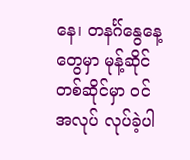နေ၊ တနင်္ဂ်နွေနေ့တွေမှာ မုန့်ဆိုင် တစ်ဆိုင်မှာ ဝင်အလုပ် လုပ်ခဲ့ပါ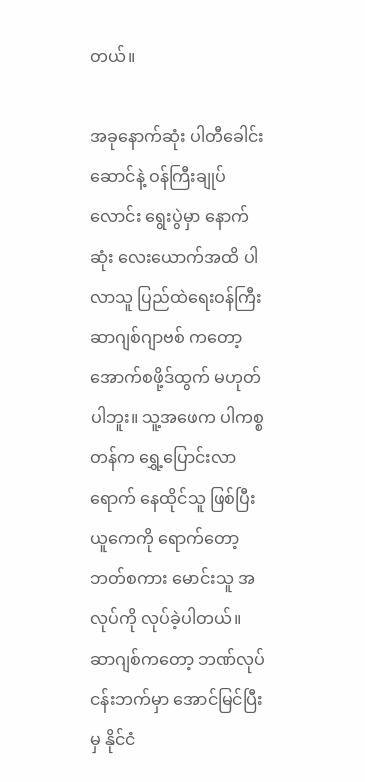တယ်။

အခုနောက်ဆုံး ပါတီခေါင်းဆောင်နဲ့ ဝန်ကြီးချုပ်လောင်း ရွေးပွဲမှာ နောက်ဆုံး လေးယောက်အထိ ပါလာသူ ပြည်ထဲရေးဝန်ကြီး ဆာဂျစ်ဂျာဗစ် ကတော့ အောက်စဖို့ဒ်ထွက် မဟုတ်ပါဘူး။ သူ့အဖေက ပါကစ္စတန်က ရွှေ့ပြောင်းလာရောက် နေထိုင်သူ ဖြစ်ပြီး ယူကေကို ရောက်တော့ ဘတ်စကား မောင်းသူ အလုပ်ကို လုပ်ခဲ့ပါတယ်။ ဆာဂျစ်ကတော့ ဘဏ်လုပ်ငန်းဘက်မှာ အောင်မြင်ပြီးမှ နိုင်ငံ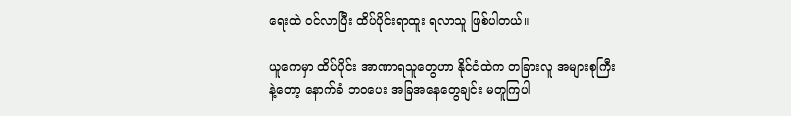ရေးထဲ ဝင်လာပြီး ထိပ်ပိုင်းရာထူး ရလာသူ ဖြစ်ပါတယ်။

ယူကေမှာ ထိပ်ပိုင်း အာဏာရသူတွေဟာ နိုင်ငံထဲက တခြားလူ အများစုကြီးနဲ့တော့ နောက်ခံ ဘဝပေး အခြအနေတွေချင်း မတူကြပါ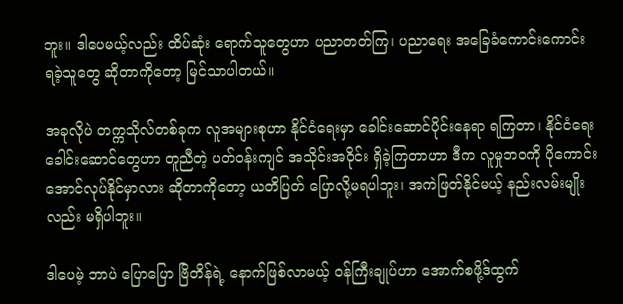ဘူး။ ဒါပေမယ့်လည်း ထိပ်ဆုံး ရောက်သူတွေဟာ ပညာတတ်ကြ၊ ပညာရေး အခြေခံကောင်းကောင်း ရခဲ့သူတွေ ဆိုတာကိုတော့ မြင်သာပါတယ်။

အခုလိုပဲ တက္ကသိုလ်တစ်ခုက လူအများစုဟာ နိုင်ငံရေးမှာ ခေါင်းဆောင်ပိုင်းနေရာ ရကြတာ၊ နိုင်ငံရေး ခေါင်းဆောင်တွေဟာ တူညီတဲ့ ပတ်ဝန်းကျင် အသိုင်းအဝိုင်း ရှိခဲ့ကြတာဟာ ဒီက လူမှုဘဝကို ပိုကောင်းအောင်လုပ်နိုင်မှာလား ဆိုတာကိုတော့ ယတိပြတ် ပြောလို့မရပါဘူး၊ အကဲဖြတ်နိုင်မယ့် နည်းလမ်းမျိုးလည်း မရှိပါဘူး။

ဒါပေမဲ့ ဘာပဲ ပြောပြော ဗြိတိန်ရဲ့ နောက်ဖြစ်လာမယ့် ဝန်ကြီးချုပ်ဟာ အောက်စဖို့ဒ်ထွက်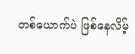တစ်ယောက်ပဲ ဖြစ်နေလိမ့်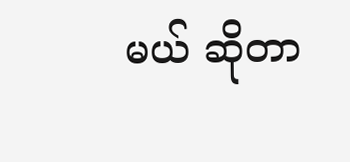မယ် ဆိုတာ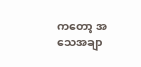ကတော့ အသေအချာ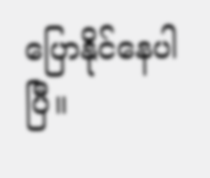ပြောနိုင်နေပါပြီ။